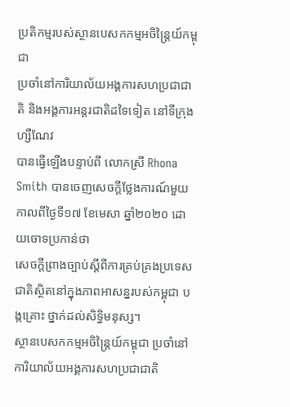ប្រតិកម្មរបស់ស្ថានបេសកកម្មអចិន្រ្តៃយ៍កម្ពុជា
ប្រចាំនៅការិយាល័យអង្គការសហប្រជាជាតិ និងអង្គការអន្តរជាតិដទៃទៀត នៅទីក្រុងហ្សឺណែវ
បានធ្វើឡើងបន្ទាប់ពី លោកស្រី Rhona Smith បានចេញសេចក្តីថ្លែងការណ៍មួយ កាលពីថ្ងៃទី១៧ ខែមេសា ឆ្នាំ២០២០ ដោយចោទប្រកាន់ថា
សេចក្តីព្រាងច្បាប់ស្តីពីការគ្រប់គ្រងប្រទេសជាតិស្ថិតនៅក្នុងភាពអាសន្នរបស់កម្ពុជា បង្កគ្រោះ ថ្នាក់ដល់សិទ្ធិមនុស្ស។
ស្ថានបេសកកម្មអចិន្រ្តៃយ៍កម្ពុជា ប្រចាំនៅការិយាល័យអង្គការសហប្រជាជាតិ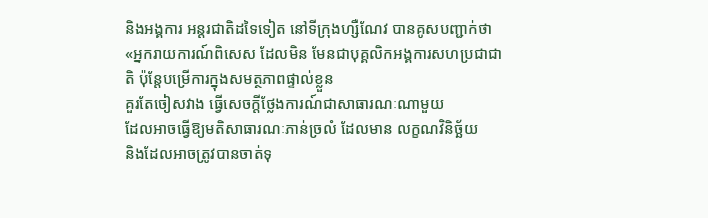និងអង្គការ អន្តរជាតិដទៃទៀត នៅទីក្រុងហ្សឺណែវ បានគូសបញ្ជាក់ថា «អ្នករាយការណ៍ពិសេស ដែលមិន មែនជាបុគ្គលិកអង្គការសហប្រជាជាតិ ប៉ុន្តែបម្រើការក្នុងសមត្ថភាពផ្ទាល់ខ្លួន
គួរតែចៀសវាង ធ្វើសេចក្តីថ្លែងការណ៍ជាសាធារណៈណាមួយ
ដែលអាចធ្វើឱ្យមតិសាធារណៈភាន់ច្រលំ ដែលមាន លក្ខណវិនិច្ឆ័យ
និងដែលអាចត្រូវបានចាត់ទុ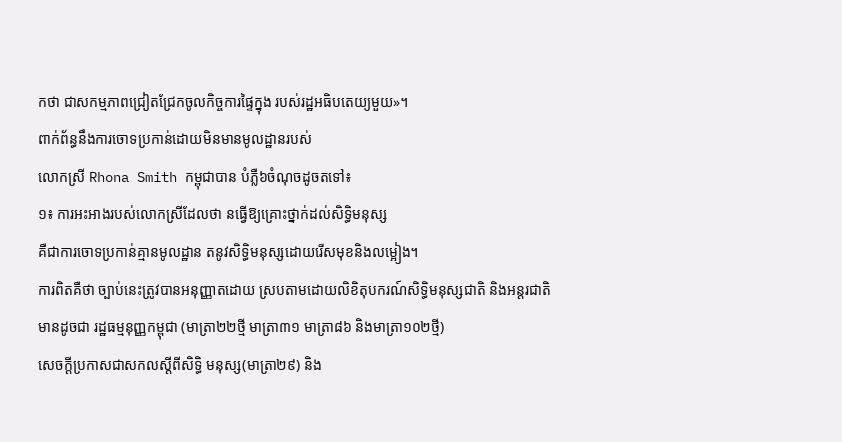កថា ជាសកម្មភាពជ្រៀតជ្រែកចូលកិច្ចការផ្ទៃក្នុង របស់រដ្ឋអធិបតេយ្យមួយ»។
ពាក់ព័ន្ធនឹងការចោទប្រកាន់ដោយមិនមានមូលដ្ឋានរបស់
លោកស្រី Rhona Smith កម្ពុជាបាន បំភ្លឺ៦ចំណុចដូចតទៅ៖
១៖ ការអះអាងរបស់លោកស្រីដែលថា នធ្វើឱ្យគ្រោះថ្នាក់ដល់សិទ្ធិមនុស្ស
គឺជាការចោទប្រកាន់គ្មានមូលដ្ឋាន តនូវសិទ្ធិមនុស្សដោយរើសមុខនិងលម្អៀង។
ការពិតគឺថា ច្បាប់នេះត្រូវបានអនុញ្ញាតដោយ ស្របតាមដោយលិខិតុបករណ៍សិទ្ធិមនុស្សជាតិ និងអន្តរជាតិ
មានដូចជា រដ្ឋធម្មនុញ្ញកម្ពុជា (មាត្រា២២ថ្មី មាត្រា៣១ មាត្រា៨៦ និងមាត្រា១០២ថ្មី)
សេចក្តីប្រកាសជាសកលស្តីពីសិទ្ធិ មនុស្ស(មាត្រា២៩) និង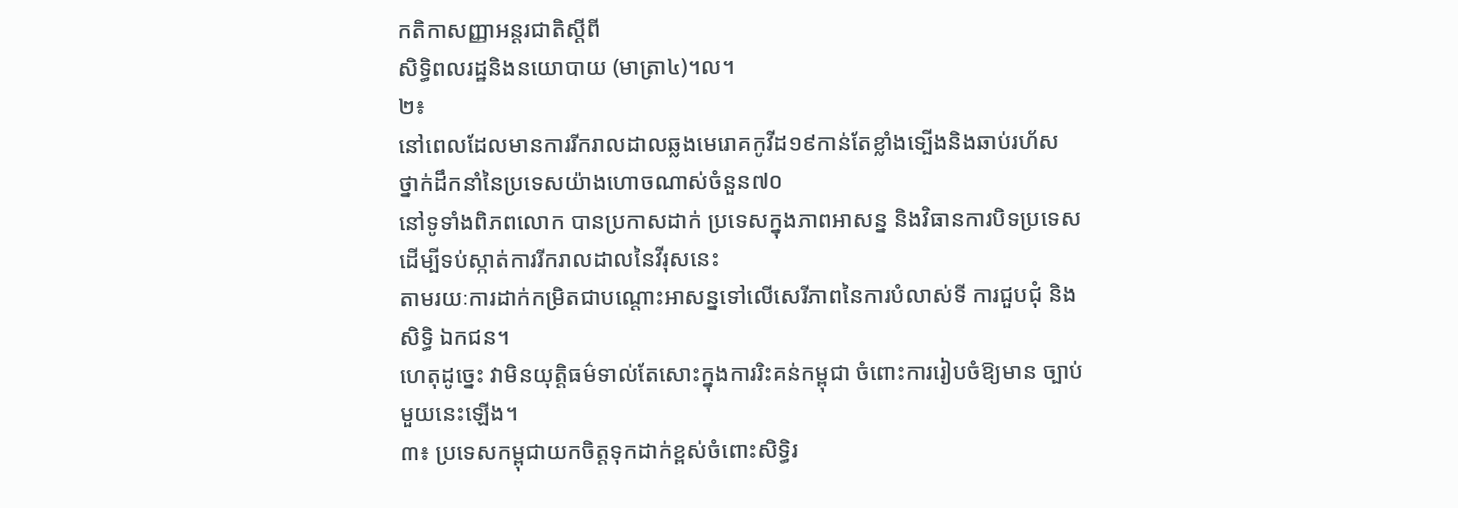កតិកាសញ្ញាអន្តរជាតិស្តីពី
សិទ្ធិពលរដ្ឋនិងនយោបាយ (មាត្រា៤)។ល។
២៖
នៅពេលដែលមានការរីករាលដាលឆ្លងមេរោគកូវីដ១៩កាន់តែខ្លាំងទ្បើងនិងឆាប់រហ័ស ថ្នាក់ដឹកនាំនៃប្រទេសយ៉ាងហោចណាស់ចំនួន៧០
នៅទូទាំងពិភពលោក បានប្រកាសដាក់ ប្រទេសក្នុងភាពអាសន្ន និងវិធានការបិទប្រទេស ដើម្បីទប់ស្កាត់ការរីករាលដាលនៃវីរុសនេះ
តាមរយៈការដាក់កម្រិតជាបណ្តោះអាសន្នទៅលើសេរីភាពនៃការបំលាស់ទី ការជួបជុំ និងសិទ្ធិ ឯកជន។
ហេតុដូច្នេះ វាមិនយុត្តិធម៌ទាល់តែសោះក្នុងការរិះគន់កម្ពុជា ចំពោះការរៀបចំឱ្យមាន ច្បាប់មួយនេះឡើង។
៣៖ ប្រទេសកម្ពុជាយកចិត្តទុកដាក់ខ្ពស់ចំពោះសិទ្ធិរ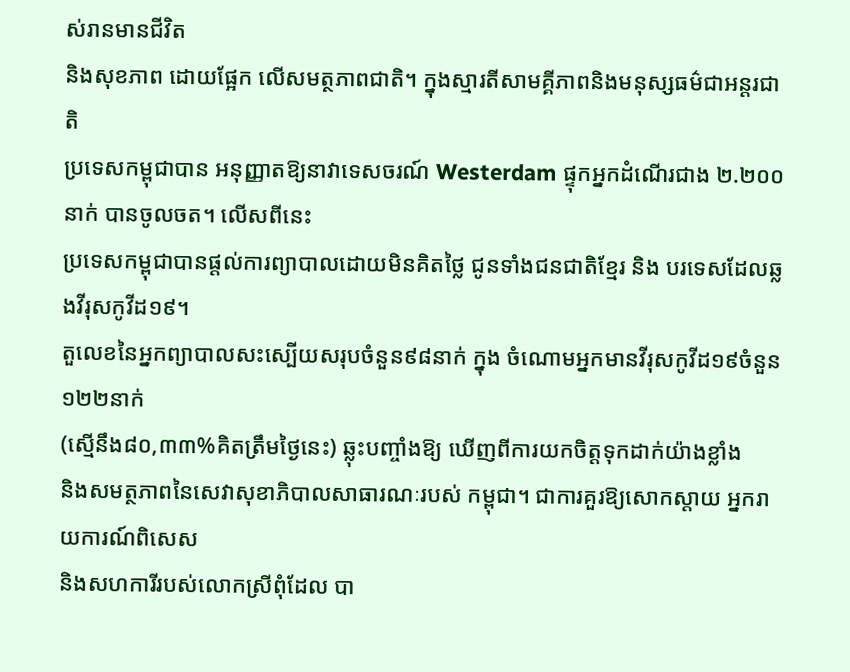ស់រានមានជីវិត
និងសុខភាព ដោយផ្អែក លើសមត្ថភាពជាតិ។ ក្នុងស្មារតីសាមគ្គីភាពនិងមនុស្សធម៌ជាអន្តរជាតិ
ប្រទេសកម្ពុជាបាន អនុញ្ញាតឱ្យនាវាទេសចរណ៍ Westerdam ផ្ទុកអ្នកដំណើរជាង ២.២០០ នាក់ បានចូលចត។ លើសពីនេះ
ប្រទេសកម្ពុជាបានផ្តល់ការព្យាបាលដោយមិនគិតថ្លៃ ជូនទាំងជនជាតិខ្មែរ និង បរទេសដែលឆ្លងវីរុសកូវីដ១៩។
តួលេខនៃអ្នកព្យាបាលសះស្បើយសរុបចំនួន៩៨នាក់ ក្នុង ចំណោមអ្នកមានវីរុសកូវីដ១៩ចំនួន១២២នាក់
(ស្មើនឹង៨០,៣៣%គិតត្រឹមថ្ងៃនេះ) ឆ្លុះបញ្ចាំងឱ្យ ឃើញពីការយកចិត្តទុកដាក់យ៉ាងខ្លាំង
និងសមត្ថភាពនៃសេវាសុខាភិបាលសាធារណៈរបស់ កម្ពុជា។ ជាការគួរឱ្យសោកស្តាយ អ្នករាយការណ៍ពិសេស
និងសហការីរបស់លោកស្រីពុំដែល បា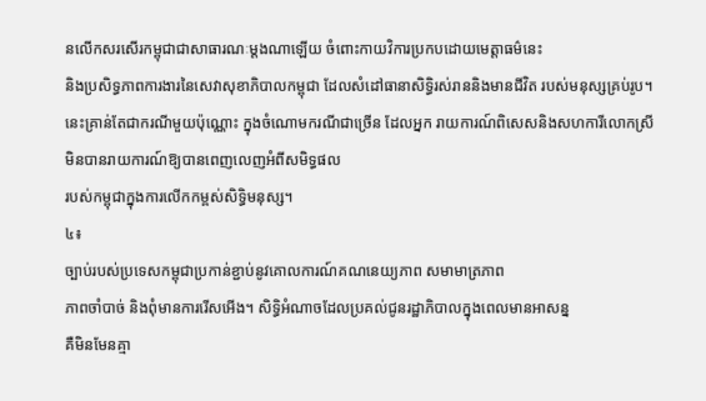នលើកសរសើរកម្ពុជាជាសាធារណៈម្តងណាឡើយ ចំពោះកាយវិការប្រកបដោយមេត្តាធម៌នេះ
និងប្រសិទ្ធភាពការងារនៃសេវាសុខាភិបាលកម្ពុជា ដែលសំដៅធានាសិទ្ធិរស់រាននិងមានជីវិត របស់មនុស្សគ្រប់រូប។
នេះគ្រាន់តែជាករណីមួយប៉ុណ្ណោះ ក្នុងចំណោមករណីជាច្រើន ដែលអ្នក រាយការណ៍ពិសេសនិងសហការីលោកស្រីមិនបានរាយការណ៍ឱ្យបានពេញលេញអំពីសមិទ្ធផល
របស់កម្ពុជាក្នុងការលើកកម្ពស់សិទ្ធិមនុស្ស។
៤៖
ច្បាប់របស់ប្រទេសកម្ពុជាប្រកាន់ខ្ជាប់នូវគោលការណ៍គណនេយ្យភាព សមាមាត្រភាព
ភាពចាំបាច់ និងពុំមានការរើសអើង។ សិទ្ធិអំណាចដែលប្រគល់ជូនរដ្ឋាភិបាលក្នុងពេលមានអាសន្ន
គឺមិនមែនគ្មា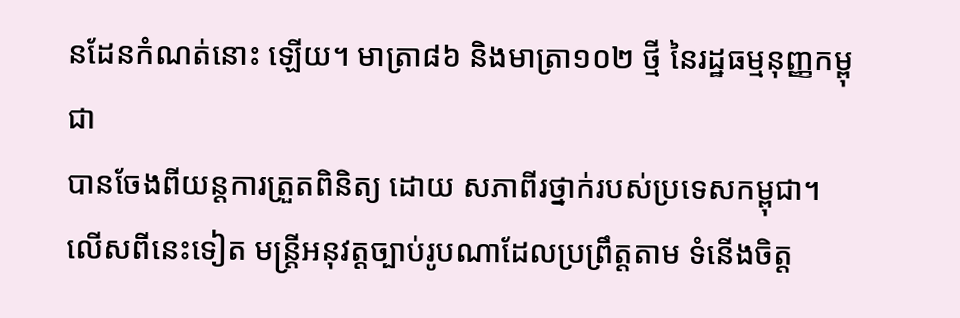នដែនកំណត់នោះ ឡើយ។ មាត្រា៨៦ និងមាត្រា១០២ ថ្មី នៃរដ្ឋធម្មនុញ្ញកម្ពុជា
បានចែងពីយន្តការត្រួតពិនិត្យ ដោយ សភាពីរថ្នាក់របស់ប្រទេសកម្ពុជា។ លើសពីនេះទៀត មន្រ្តីអនុវត្តច្បាប់រូបណាដែលប្រព្រឹត្តតាម ទំនើងចិត្ត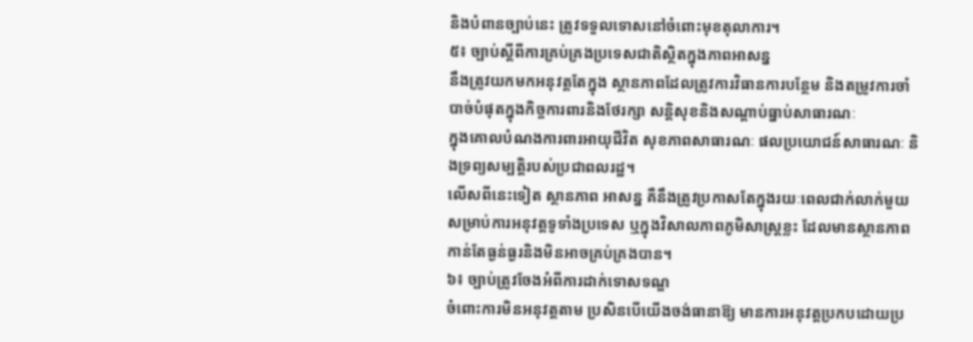និងបំពានច្បាប់នេះ ត្រូវទទួលទោសនៅចំពោះមុខតុលាការ។
៥៖ ច្បាប់ស្តីពីការគ្រប់គ្រងប្រទេសជាតិស្ថិតក្នុងភាពអាសន្ន
នឹងត្រូវយកមកអនុវត្តតែក្នុង ស្ថានភាពដែលត្រូវការវិធានការបន្ថែម និងតម្រូវការចាំបាច់បំផុតក្នុងកិច្ចការពារនិងថែរក្សា សន្តិសុខនិងសណ្តាប់ធ្នាប់សាធារណៈ
ក្នុងគោលបំណងការពារអាយុជីវិត សុខភាពសាធារណៈ ផលប្រយោជន៍សាធារណៈ និងទ្រព្យសម្បត្តិរបស់ប្រជាពលរដ្ឋ។
លើសពីនេះទៀត ស្ថានភាព អាសន្ន គឺនឹងត្រូវប្រកាសតែក្នុងរយៈពេលជាក់លាក់មួយ
សម្រាប់ការអនុវត្តទូទាំងប្រទេស ឬក្នុងវិសាលភាពភូមិសាស្ត្រខ្លះ ដែលមានស្ថានភាពកាន់តែធ្ងន់ធ្ងរនិងមិនអាចគ្រប់គ្រងបាន។
៦៖ ច្បាប់ត្រូវចែងអំពីការដាក់ទោសទណ្ឌ
ចំពោះការមិនអនុវត្តតាម ប្រសិនបើយើងចង់ធានាឱ្យ មានការអនុវត្តប្រកបដោយប្រ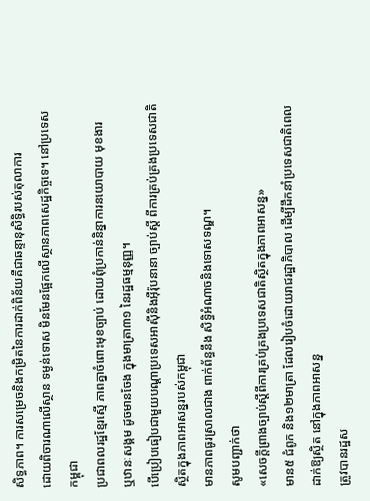សិទ្ធភាព។ ការសម្រេចនិងកម្រិតនៃការដាក់ពិន័យគឺជាឆន្ទានុសិទ្ធិរបស់តុលាការ
ដោយពិចារណាលើស្ថាន ទម្ងន់ទោស មិនមែនផ្អែកលើស្ថានភាពសេដ្ឋកិច្ចទេ។ នៅប្រទេសកម្ពុជា
ប្រជាពលរដ្ឋខ្មែរស្មើ ភាពគ្នាចំពោះមុខច្បាប់ ដោយពុំប្រកាន់និន្នាការនយោបាយ មុខងារ
ឬឋានៈសង្គម ដូចមានចែង ក្នុងមាត្រា៣១ នៃរដ្ឋធម្មនុញ្ញ។
បើប្រៀបធៀបជាមួយបណ្តាប្រទេសអាស៊ីនិងអ៊ឺរ៉ុបនានា ច្បាប់ស្តី ពីការគ្រប់គ្រងប្រទេសជាតិស្ថិតក្នុងភាពអាសន្នរបស់កម្ពុជា
មានភាពធូរស្រាលជាង ពាក់ព័ន្ធនឹង សិទ្ធិអំណាចនិងទោសទណ្ឌ។
សូមបញ្ជាក់ថា
«សេចក្តីព្រាងច្បាប់ស្តីពីការគ្រប់គ្រងប្រទេសជាតិស្ថិតក្នុងភាពអាសន្ន»
មាន៥ ជំពូក និង១២មាត្រា ដែលរៀបចំដោយរាជរដ្ឋាភិបាល ដើម្បីដឹកនាំប្រទេសជាតិពេលដាក់ឱ្យស្ថិត នៅក្នុងភាពអាសន្ន
ត្រូវបានរដ្ឋស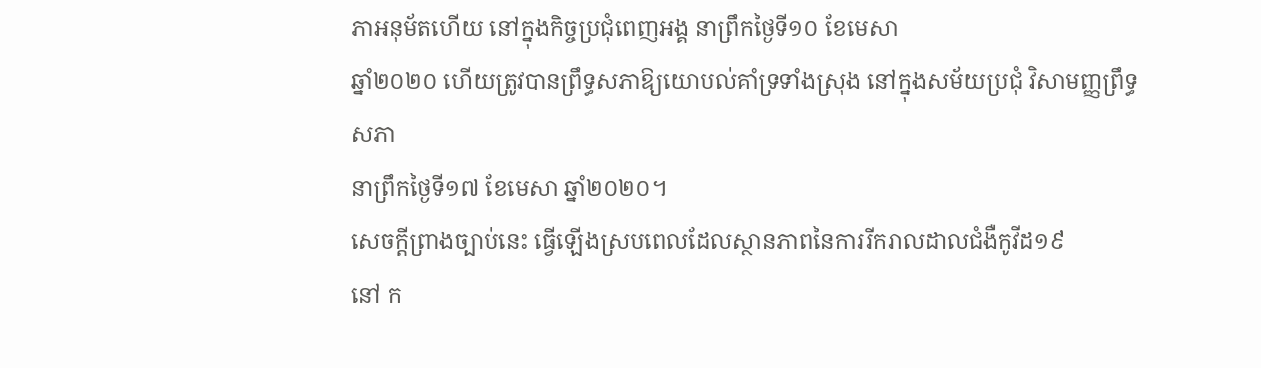ភាអនុម័តហើយ នៅក្នុងកិច្ចប្រជុំពេញអង្គ នាព្រឹកថ្ងៃទី១០ ខែមេសា
ឆ្នាំ២០២០ ហើយត្រូវបានព្រឹទ្ធសភាឱ្យយោបល់គាំទ្រទាំងស្រុង នៅក្នុងសម័យប្រជុំ វិសាមញ្ញព្រឹទ្ធសភា
នាព្រឹកថ្ងៃទី១៧ ខែមេសា ឆ្នាំ២០២០។
សេចក្តីព្រាងច្បាប់នេះ ធ្វើឡើងស្របពេលដែលស្ថានភាពនៃការរីករាលដាលជំងឺកូវីដ១៩
នៅ ក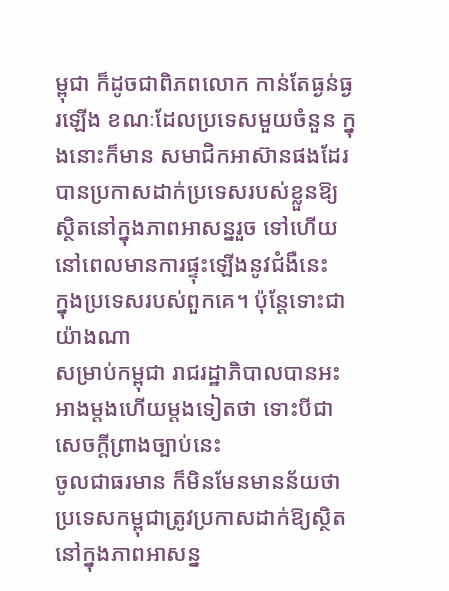ម្ពុជា ក៏ដូចជាពិភពលោក កាន់តែធ្ងន់ធ្ងរឡើង ខណៈដែលប្រទេសមួយចំនួន ក្នុងនោះក៏មាន សមាជិកអាស៊ានផងដែរ
បានប្រកាសដាក់ប្រទេសរបស់ខ្លួនឱ្យស្ថិតនៅក្នុងភាពអាសន្នរួច ទៅហើយ នៅពេលមានការផ្ទុះឡើងនូវជំងឺនេះ
ក្នុងប្រទេសរបស់ពួកគេ។ ប៉ុន្តែទោះជាយ៉ាងណា
សម្រាប់កម្ពុជា រាជរដ្ឋាភិបាលបានអះអាងម្តងហើយម្តងទៀតថា ទោះបីជាសេចក្តីព្រាងច្បាប់នេះ
ចូលជាធរមាន ក៏មិនមែនមានន័យថា ប្រទេសកម្ពុជាត្រូវប្រកាសដាក់ឱ្យស្ថិតនៅក្នុងភាពអាសន្ន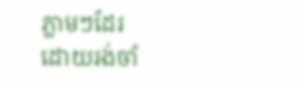ភ្លាមៗដែរ
ដោយរង់ចាំ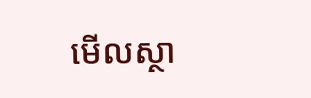មើលស្ថា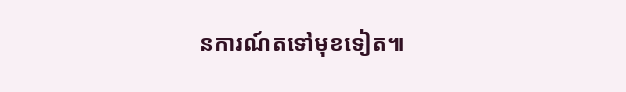នការណ៍តទៅមុខទៀត៕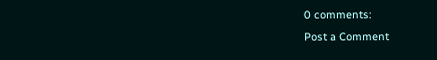0 comments:
Post a Comment